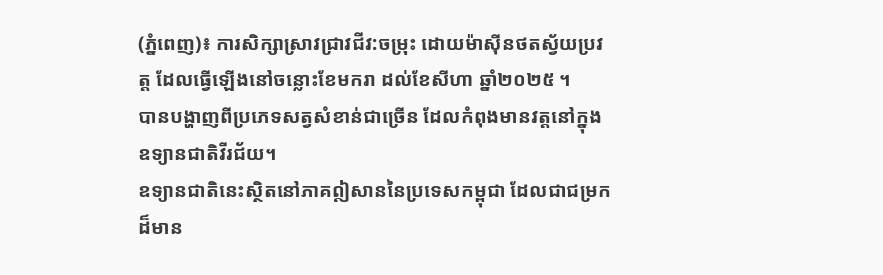(ភ្នំពេញ)៖ ការសិក្សាស្រាវជ្រាវជីវ:ចម្រុះ ដោយម៉ាស៊ីនថតស្វ័យប្រវត្ត ដែលធ្វើឡើងនៅចន្លោះខែមករា ដល់ខែសីហា ឆ្នាំ២០២៥ ។
បានបង្ហាញពីប្រភេទសត្វសំខាន់ជាច្រើន ដែលកំពុងមានវត្តនៅក្នុងឧទ្យានជាតិវីរជ័យ។
ឧទ្យានជាតិនេះស្ថិតនៅភាគឦសាននៃប្រទេសកម្ពុជា ដែលជាជម្រកដ៏មាន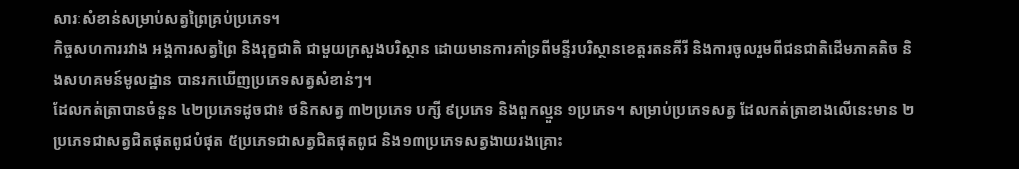សារៈសំខាន់សម្រាប់សត្វព្រៃគ្រប់ប្រភេទ។
កិច្ចសហការរវាង អង្គការសត្វព្រៃ និងរុក្ខជាតិ ជាមួយក្រសួងបរិស្ថាន ដោយមានការគាំទ្រពីមន្ទីរបរិស្ថានខេត្តរតនគីរី និងការចូលរួមពីជនជាតិដើមភាគតិច និងសហគមន៍មូលដ្ឋាន បានរកឃើញប្រភេទសត្វសំខាន់ៗ។
ដែលកត់ត្រាបានចំនួន ៤២ប្រភេទដូចជា៖ ថនិកសត្វ ៣២ប្រភេទ បក្សី ៩ប្រភេទ និងពួកល្មួន ១ប្រភេទ។ សម្រាប់ប្រភេទសត្វ ដែលកត់ត្រាខាងលើនេះមាន ២ប្រភេទជាសត្វជិតផុតពូជបំផុត ៥ប្រភេទជាសត្វជិតផុតពូជ និង១៣ប្រភេទសត្វងាយរងគ្រោះ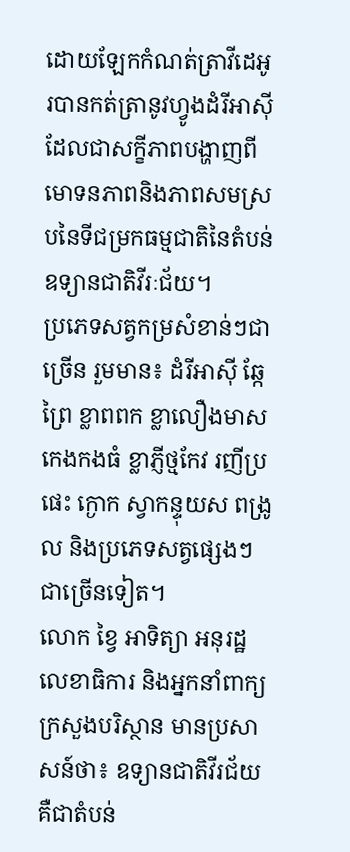ដោយឡែកកំណត់ត្រាវីដេអូរបានកត់ត្រានូវហ្វូងដំរីអាស៊ី ដែលជាសក្ខីភាពបង្ហាញពីមោទនភាពនិងភាពសមស្របនៃទីជម្រកធម្មជាតិនៃតំបន់ឧទ្យានជាតិវីរៈជ័យ។
ប្រភេទសត្វកម្រសំខាន់ៗជាច្រើន រួមមាន៖ ដំរីអាស៊ី ឆ្កែព្រៃ ខ្លាពពក ខ្លាលឿងមាស កេងកងធំ ខ្លាភ្ញីថ្មកែវ រញីប្រផេះ ក្ងោក ស្វាកន្ទុយស ពង្រូល និងប្រភេទសត្វផ្សេងៗជាច្រើនទៀត។
លោក ខ្វៃ អាទិត្យា អនុរដ្ឋលេខាធិការ និងអ្នកនាំពាក្យក្រសួងបរិស្ថាន មានប្រសាសន៍ថា៖ ឧទ្យានជាតិវីរជ័យ គឺជាតំបន់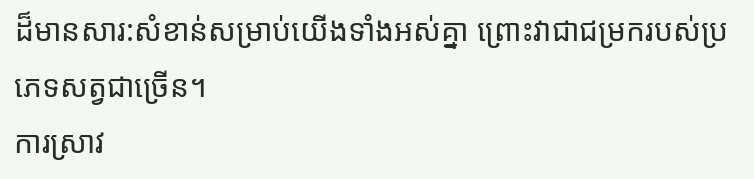ដ៏មានសារ:សំខាន់សម្រាប់យើងទាំងអស់គ្នា ព្រោះវាជាជម្រករបស់ប្រភេទសត្វជាច្រើន។
ការស្រាវ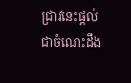ជ្រាវនេះផ្តល់ជាចំណេះដឹង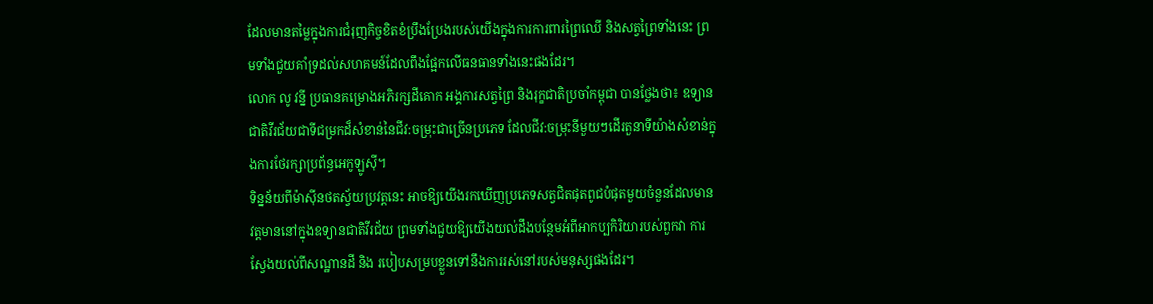ដែលមានតម្លៃក្នុងការជំរុញកិច្ចខិតខំប្រឹងប្រែងរបស់យើងក្នុងការការពារព្រៃឈើ និងសត្វព្រៃទាំងនេះ ព្រមទាំងជួយគាំទ្រដល់សហគមន៍ដែលពឹងផ្អែកលើធនធានទាំងនេះផងដែរ។
លោក លូ វន្នី ប្រធានគម្រោងអភិរក្សដីគោក អង្គការសត្វព្រៃ និងរុក្ខជាតិប្រចាំកម្ពុជា បានថ្លែងថា៖ ឧទ្យានជាតិវីរជ័យជាទីជម្រកដ៏សំខាន់នៃជីវ:ចម្រុះជាច្រើនប្រភេទ ដែលជីវ:ចម្រុះនីមួយៗដើរតួនាទីយ៉ាងសំខាន់ក្នុងការថែរក្សាប្រព័ន្ធអេកូឡូស៊ី។
ទិន្នន័យពីម៉ាសុីនថតស្វ័យប្រវត្តនេះ អាចឱ្យយើងរកឃើញប្រភេទសត្វជិតផុតពូជបំផុតមួយចំនួនដែលមានវត្តមាននៅក្នុងឧទ្យានជាតិវីរជ័យ ព្រមទាំងជួយឱ្យយើងយល់ដឹងបន្ថែមអំពីអាកប្បកិរិយារបស់ពួកវា ការស្វែងយល់ពីសណ្ឋានដី និង របៀបសម្របខ្លួនទៅនឹងការរស់នៅរបស់មនុស្សផងដែរ។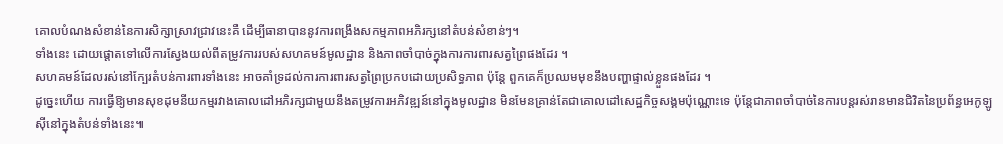គោលបំណងសំខាន់នៃការសិក្សាស្រាវជ្រាវនេះគឺ ដើម្បីធានាបាននូវការពង្រឹងសកម្មភាពអភិរក្សនៅតំបន់សំខាន់ៗ។
ទាំងនេះ ដោយផ្តោតទៅលើការស្វែងយល់ពីតម្រូវការរបស់សហគមន៍មូលដ្ឋាន និងភាពចាំបាច់ក្នុងការការពារសត្វព្រៃផងដែរ ។
សហគមន៍ដែលរស់នៅក្បែរតំបន់ការពារទាំងនេះ អាចគាំទ្រដល់ការការពារសត្វព្រៃប្រកបដោយប្រសិទ្ធភាព ប៉ុន្តែ ពួកគេក៏ប្រឈមមុខនឹងបញ្ហាផ្ទាល់ខ្លួនផងដែរ ។
ដូច្នេះហើយ ការធ្វើឱ្យមានសុខដុមនីយកម្មរវាងគោលដៅអភិរក្សជាមួយនឹងតម្រូវការអភិវឌ្ឍន៍នៅក្នុងមូលដ្ឋាន មិនមែនគ្រាន់តែជាគោលដៅសេដ្ឋកិច្ចសង្គមប៉ុណ្ណោះទេ ប៉ុន្តែជាភាពចាំបាច់នៃការបន្តរស់រានមានជិវិតនៃប្រព័ន្ធអេកូឡូស៊ីនៅក្នុងតំបន់ទាំងនេះ៕